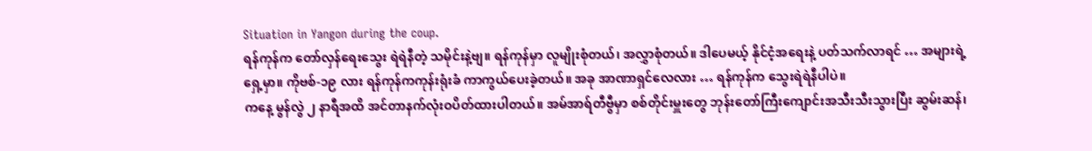Situation in Yangon during the coup.
ရန်ကုန်က တော်လှန်ရေးသွေး ရဲရဲနီတဲ့ သမိုင်းနဲ့ဗျ။ ရန်ကုန်မှာ လူမျိုးစုံတယ်၊ အလွှာစုံတယ်။ ဒါပေမယ့် နိုင်ငံ့အရေးနဲ့ ပတ်သက်လာရင် … အများရဲ့ရှေ့မှာ။ ကိုဗစ်-၁၉ လား ရန်ကုန်ကကုန်းရုံးခံ ကာကွယ်ပေးခဲ့တယ်။ အခု အာဏာရှင်လေလား … ရန်ကုန်က သွေးရဲရဲနီပါပဲ။
ကနေ့ မွန်လွဲ ၂ နာရီအထိ အင်တာနက်လုံးဝပိတ်ထားပါတယ်။ အမ်အာရ်တီဗွီမှာ စစ်တိုင်းမှူးတွေ ဘုန်းတော်ကြီးကျောင်းအသီးသီးသွားပြီး ဆွမ်းဆန်၊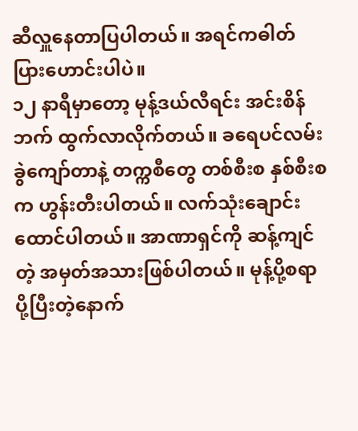ဆီလှူနေတာပြပါတယ်။ အရင်ကဓါတ်ပြားဟောင်းပါပဲ။
၁၂ နာရီမှာတော့ မုန့်ဒယ်လီရင်း အင်းစိန်ဘက် ထွက်လာလိုက်တယ်။ ခရေပင်လမ်းခွဲကျော်တာနဲ့ တက္ကစီတွေ တစ်စီးစ နှစ်စီးစက ဟွန်းတီးပါတယ်။ လက်သုံးချောင်းထောင်ပါတယ်။ အာဏာရှင်ကို ဆန့်ကျင်တဲ့ အမှတ်အသားဖြစ်ပါတယ်။ မုန့်ပို့စရာပို့ပြီးတဲ့နောက်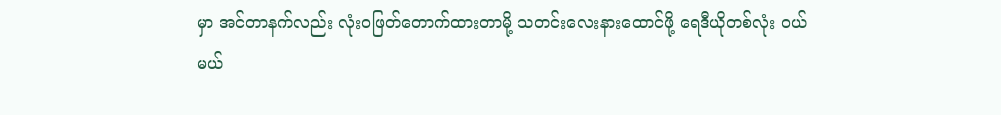မှာ အင်တာနက်လည်း လုံးဝဖြတ်တောက်ထားတာမို့ သတင်းလေးနားထောင်ဖို့ ရေဒီယိုတစ်လုံး ဝယ်မယ်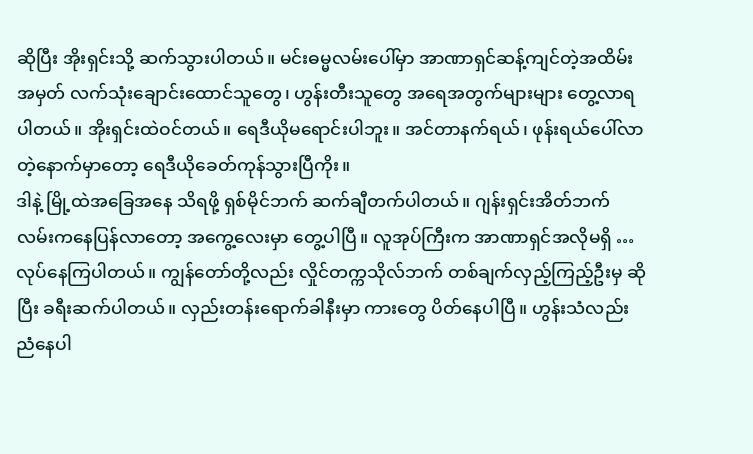ဆိုပြီး အိုးရှင်းသို့ ဆက်သွားပါတယ်။ မင်းဓမ္မလမ်းပေါ်မှာ အာဏာရှင်ဆန့်ကျင်တဲ့အထိမ်းအမှတ် လက်သုံးချောင်းထောင်သူတွေ၊ ဟွန်းတီးသူတွေ အရေအတွက်များများ တွေ့လာရပါတယ်။ အိုးရှင်းထဲဝင်တယ်။ ရေဒီယိုမရောင်းပါဘူး။ အင်တာနက်ရယ်၊ ဖုန်းရယ်ပေါ်လာတဲ့နောက်မှာတော့ ရေဒီယိုခေတ်ကုန်သွားပြီကိုး။
ဒါနဲ့ မြို့ထဲအခြေအနေ သိရဖို့ ရှစ်မိုင်ဘက် ဆက်ချီတက်ပါတယ်။ ဂျန်းရှင်းအိတ်ဘက်လမ်းကနေပြန်လာတော့ အကွေ့လေးမှာ တွေ့ပါပြီ။ လူအုပ်ကြီးက အာဏာရှင်အလိုမရှိ … လုပ်နေကြပါတယ်။ ကျွန်တော်တို့လည်း လှိုင်တက္ကသိုလ်ဘက် တစ်ချက်လှည့်ကြည့်ဦးမှ ဆိုပြီး ခရီးဆက်ပါတယ်။ လှည်းတန်းရောက်ခါနီးမှာ ကားတွေ ပိတ်နေပါပြီ။ ဟွန်းသံလည်းညံနေပါ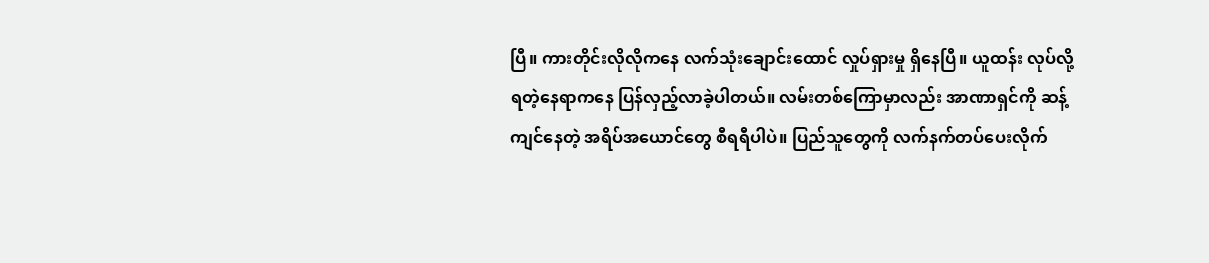ပြီ။ ကားတိုင်းလိုလိုကနေ လက်သုံးချောင်းထောင် လှုပ်ရှားမှု ရှိနေပြီ။ ယူထန်း လုပ်လို့ရတဲ့နေရာကနေ ပြန်လှည့်လာခဲ့ပါတယ်။ လမ်းတစ်ကြောမှာလည်း အာဏာရှင်ကို ဆန့်ကျင်နေတဲ့ အရိပ်အယောင်တွေ စီရရီပါပဲ။ ပြည်သူတွေကို လက်နက်တပ်ပေးလိုက်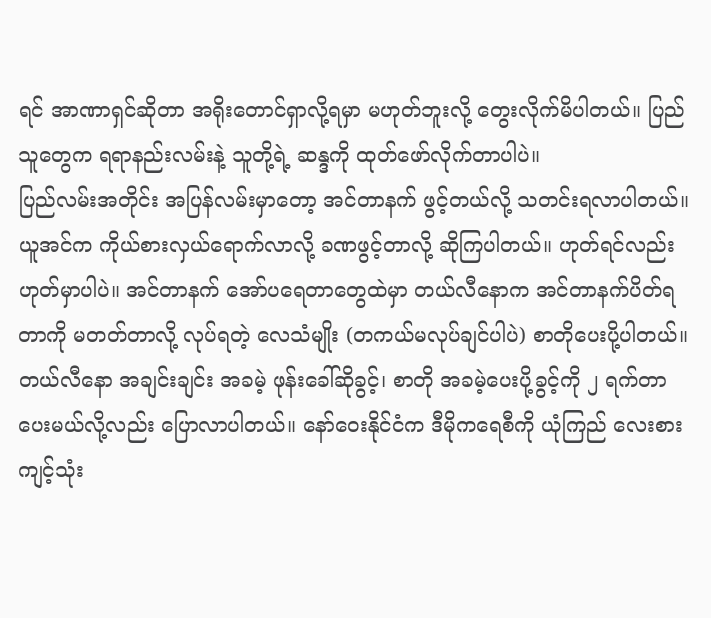ရင် အာဏာရှင်ဆိုတာ အရိုးတောင်ရှာလို့ရမှာ မဟုတ်ဘူးလို့ တွေးလိုက်မိပါတယ်။ ပြည်သူတွေက ရရာနည်းလမ်းနဲ့ သူတို့ရဲ့ ဆန္ဒကို ထုတ်ဖော်လိုက်တာပါပဲ။
ပြည်လမ်းအတိုင်း အပြန်လမ်းမှာတော့ အင်တာနက် ဖွင့်တယ်လို့ သတင်းရလာပါတယ်။ ယူအင်က ကိုယ်စားလှယ်ရောက်လာလို့ ခဏဖွင့်တာလို့ ဆိုကြပါတယ်။ ဟုတ်ရင်လည်း ဟုတ်မှာပါပဲ။ အင်တာနက် အော်ပရေတာတွေထဲမှာ တယ်လီနောက အင်တာနက်ပိတ်ရတာကို မတတ်တာလို့ လုပ်ရတဲ့ လေသံမျိုး (တကယ်မလုပ်ချင်ပါပဲ) စာတိုပေးပို့ပါတယ်။ တယ်လီနော အချင်းချင်း အခမဲ့ ဖုန်းခေါ်ဆိုခွင့်၊ စာတို အခမဲ့ပေးပို့ခွင့်ကို ၂ ရက်တာ ပေးမယ်လို့လည်း ပြောလာပါတယ်။ နော်ဝေးနိုင်ငံက ဒီမိုကရေစီကို ယုံကြည် လေးစားကျင့်သုံး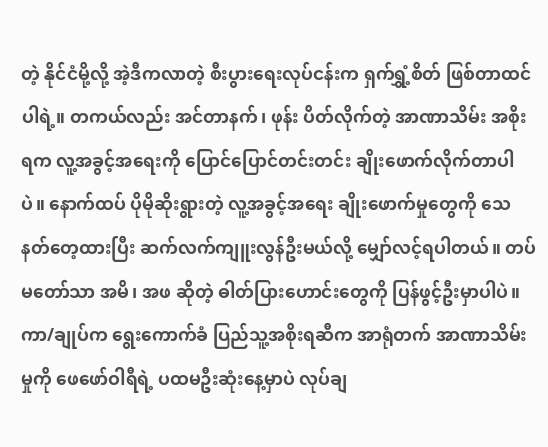တဲ့ နိုင်ငံမို့လို့ အဲ့ဒီကလာတဲ့ စီးပွားရေးလုပ်ငန်းက ရှက်ရွှံ့စိတ် ဖြစ်တာထင်ပါရဲ့။ တကယ်လည်း အင်တာနက်၊ ဖုန်း ပိတ်လိုက်တဲ့ အာဏာသိမ်း အစိုးရက လူ့အခွင့်အရေးကို ပြောင်ပြောင်တင်းတင်း ချိုးဖောက်လိုက်တာပါပဲ။ နောက်ထပ် ပိုမိုဆိုးရွားတဲ့ လူ့အခွင့်အရေး ချိုးဖောက်မှုတွေကို သေနတ်တေ့ထားပြီး ဆက်လက်ကျူးလွန်ဦးမယ်လို့ မျှော်လင့်ရပါတယ်။ တပ်မတော်သာ အမိ၊ အဖ ဆိုတဲ့ ဓါတ်ပြားဟောင်းတွေကို ပြန်ဖွင့်ဦးမှာပါပဲ။
ကာ/ချုပ်က ရွေးကောက်ခံ ပြည်သူ့အစိုးရဆီက အာရုံတက် အာဏာသိမ်းမှုကို ဖေဖော်ဝါရီရဲ့ ပထမဦးဆုံးနေ့မှာပဲ လုပ်ချ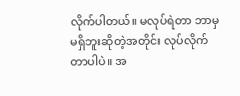လိုက်ပါတယ်။ မလုပ်ရဲတာ ဘာမှမရှိဘူးဆိုတဲ့အတိုင်း လုပ်လိုက်တာပါပဲ။ အ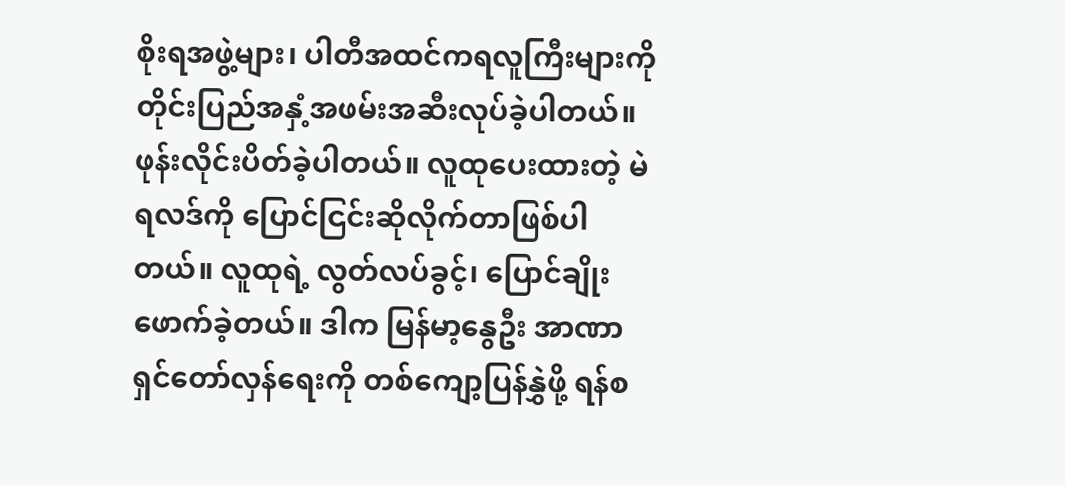စိုးရအဖွဲ့များ၊ ပါတီအထင်ကရလူကြီးများကို တိုင်းပြည်အနှံ့အဖမ်းအဆီးလုပ်ခဲ့ပါတယ်။ ဖုန်းလိုင်းပိတ်ခဲ့ပါတယ်။ လူထုပေးထားတဲ့ မဲရလဒ်ကို ပြောင်ငြင်းဆိုလိုက်တာဖြစ်ပါတယ်။ လူထုရဲ့ လွတ်လပ်ခွင့်၊ ပြောင်ချိုးဖောက်ခဲ့တယ်။ ဒါက မြန်မာ့နွေဦး အာဏာရှင်တော်လှန်ရေးကို တစ်ကျော့ပြန်နွှဲဖို့ ရန်စ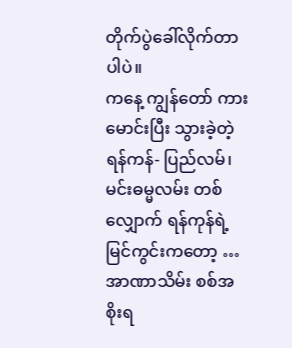တိုက်ပွဲခေါ်လိုက်တာပါပဲ။
ကနေ့ ကျွန်တော် ကားမောင်းပြီး သွားခဲ့တဲ့ ရန်ကန်- ပြည်လမ်၊ မင်းဓမ္မလမ်း တစ်လျှောက် ရန်ကုန်ရဲ့ မြင်ကွင်းကတော့ … အာဏာသိမ်း စစ်အစိုးရ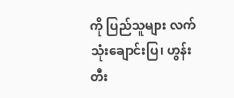ကို ပြည်သူများ လက်သုံးချောင်းပြ၊ ဟွန်းတီး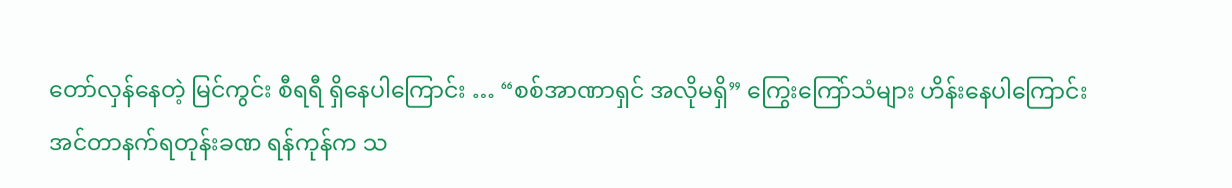တော်လှန်နေတဲ့ မြင်ကွင်း စီရရီ ရှိနေပါကြောင်း … “စစ်အာဏာရှင် အလိုမရှိ” ကြွေးကြော်သံများ ဟိန်းနေပါကြောင်း
အင်တာနက်ရတုန်းခဏ ရန်ကုန်က သ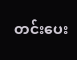တင်းပေး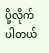ပို့လိုက်ပါတယ်